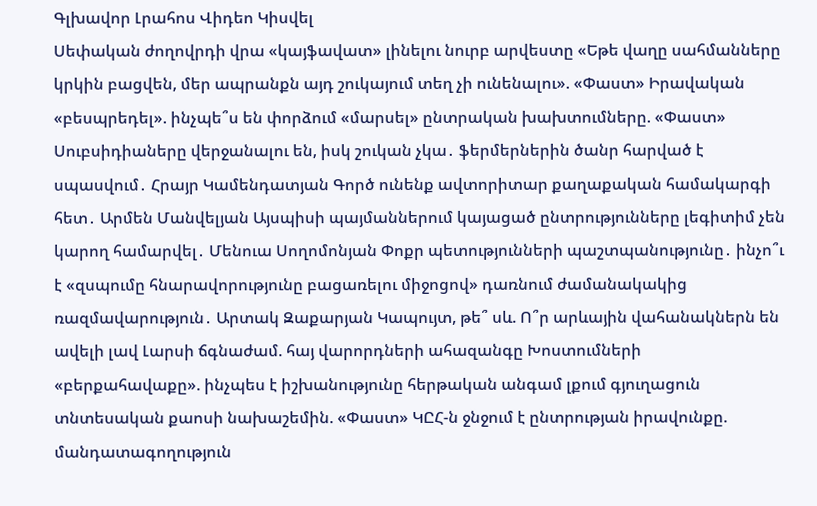Գլխավոր Լրահոս Վիդեո Կիսվել
Սեփական ժողովրդի վրա «կայֆավատ» լինելու նուրբ արվեստը «Եթե վաղը սահմանները կրկին բացվեն, մեր ապրանքն այդ շուկայում տեղ չի ունենալու». «Փաստ» Իրավական «բեսպրեդել». ինչպե՞ս են փորձում «մարսել» ընտրական խախտումները. «Փաստ» Սուբսիդիաները վերջանալու են, իսկ շուկան չկա․ ֆերմերներին ծանր հարված է սպասվում․ Հրայր Կամենդատյան Գործ ունենք ավտորիտար քաղաքական համակարգի հետ․ Արմեն Մանվելյան Այսպիսի պայմաններում կայացած ընտրությունները լեգիտիմ չեն կարող համարվել․ Մենուա Սողոմոնյան Փոքր պետությունների պաշտպանությունը․ ինչո՞ւ է «զսպումը հնարավորությունը բացառելու միջոցով» դառնում ժամանակակից ռազմավարություն․ Արտակ Զաքարյան Կապույտ, թե՞ սև. Ո՞ր արևային վահանակներն են ավելի լավ Լարսի ճգնաժամ. հայ վարորդների ահազանգը Խոստումների «բերքահավաքը». ինչպես է իշխանությունը հերթական անգամ լքում գյուղացուն տնտեսական քաոսի նախաշեմին. «Փաստ» ԿԸՀ-ն ջնջում է ընտրության իրավունքը. մանդատագողություն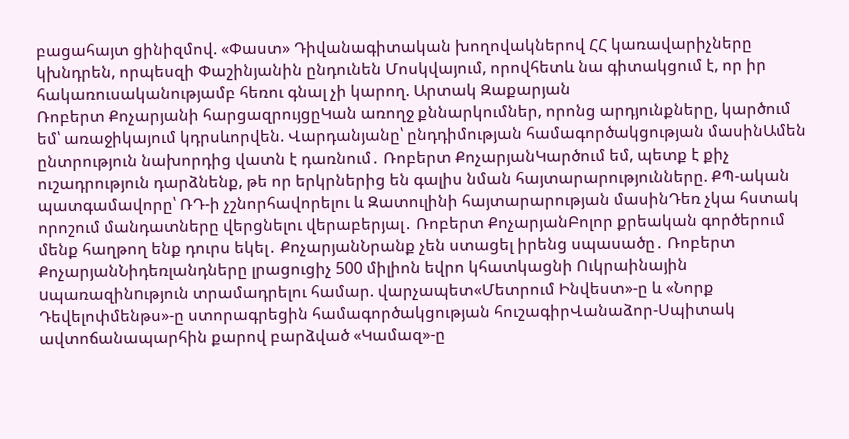բացահայտ ցինիզմով. «Փաստ» Դիվանագիտական խողովակներով ՀՀ կառավարիչները կխնդրեն, որպեսզի Փաշինյանին ընդունեն Մոսկվայում, որովհետև նա գիտակցում է, որ իր հակառուսականությամբ հեռու գնալ չի կարող. Արտակ Զաքարյան
Ռոբերտ Քոչարյանի հարցազրույցըԿան առողջ քննարկումներ, որոնց արդյունքները, կարծում եմ՝ առաջիկայում կդրսևորվեն. Վարդանյանը՝ ընդդիմության համագործակցության մասինԱմեն ընտրություն նախորդից վատն է դառնում․ Ռոբերտ ՔոչարյանԿարծում եմ, պետք է քիչ ուշադրություն դարձնենք, թե որ երկրներից են գալիս նման հայտարարությունները. ՔՊ-ական պատգամավորը՝ ՌԴ-ի չշնորհավորելու և Զատուլինի հայտարարության մասինԴեռ չկա հստակ որոշում մանդատները վերցնելու վերաբերյալ․ Ռոբերտ ՔոչարյանԲոլոր քրեական գործերում մենք հաղթող ենք դուրս եկել․ ՔոչարյանՆրանք չեն ստացել իրենց սպասածը․ Ռոբերտ ՔոչարյանՆիդեռլանդները լրացուցիչ 500 միլիոն եվրո կհատկացնի Ուկրաինային uպառազինnւթյուն տրամադրելու համար. վարչապետ«Մետրում Ինվեստ»-ը և «Նորք Դեվելոփմենթս»-ը ստորագրեցին համագործակցության հուշագիրՎանաձոր-Սպիտակ ավտոճանապարհին քարով բարձված «Կամազ»-ը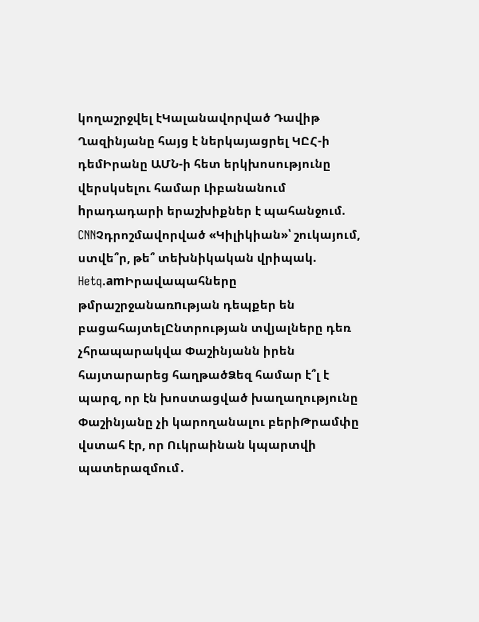կողաշրջվել էԿալանավորված Դավիթ Ղազինյանը հայց է ներկայացրել ԿԸՀ-ի դեմԻրանը ԱՄՆ-ի հետ երկխոսությունը վերսկսելու համար Լիբանանում hրադադարի երաշխիքներ է պահանջում. CNNՉդրոշմավորված «Կիլիկիան»՝ շուկայում, ստվե՞ր, թե՞ տեխնիկական վրիպակ. Hetq.amԻրավապահները թմրաշրջանառnւթյան դեպքեր են բացահայտելԸնտրության տվյալները դեռ չհրապարակվա Փաշինյանն իրեն հայտարարեց հաղթածՁեզ համար է՞լ է պարզ, որ էն խոստացված խաղաղությունը Փաշինյանը չի կարողանալու բերիԹրամփը վստահ էր, որ Ուկրաինան կպարտվի պատերազմում․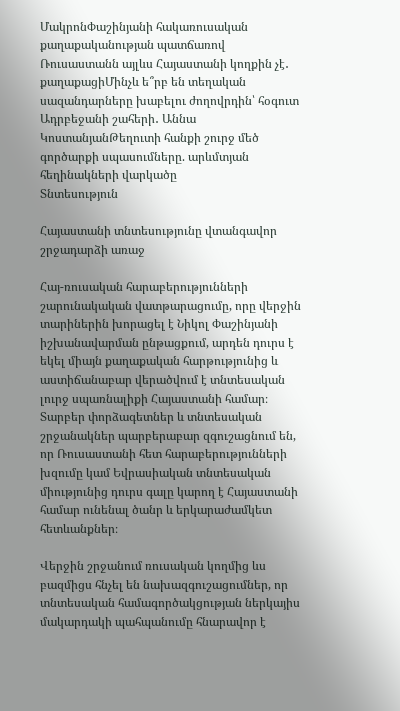ՄակրոնՓաշինյանի հակառուսական քաղաքականության պատճառով Ռուսաստանն այլևս Հայաստանի կողքին չէ․ քաղաքացիՄինչև ե՞րբ են տեղական սազանդարները խաբելու ժողովրդին՝ հօգուտ Ադրբեջանի շահերի․ Աննա ԿոստանյանԹեղուտի հանքի շուրջ մեծ գործարքի սպասումները. արևմտյան հեղինակների վարկածը
Տնտեսություն

Հայաստանի տնտեսությունը վտանգավոր շրջադարձի առաջ

Հայ-ռուսական հարաբերությունների շարունակական վատթարացումը, որը վերջին տարիներին խորացել է Նիկոլ Փաշինյանի իշխանավարման ընթացքում, արդեն դուրս է եկել միայն քաղաքական հարթությունից և աստիճանաբար վերածվում է տնտեսական լուրջ սպառնալիքի Հայաստանի համար։ Տարբեր փորձագետներ և տնտեսական շրջանակներ պարբերաբար զգուշացնում են, որ Ռուսաստանի հետ հարաբերությունների խզումը կամ Եվրասիական տնտեսական միությունից դուրս գալը կարող է Հայաստանի համար ունենալ ծանր և երկարաժամկետ հետևանքներ։

Վերջին շրջանում ռուսական կողմից ևս բազմիցս հնչել են նախազգուշացումներ, որ տնտեսական համագործակցության ներկայիս մակարդակի պահպանումը հնարավոր է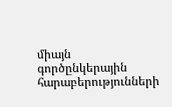միայն գործընկերային հարաբերությունների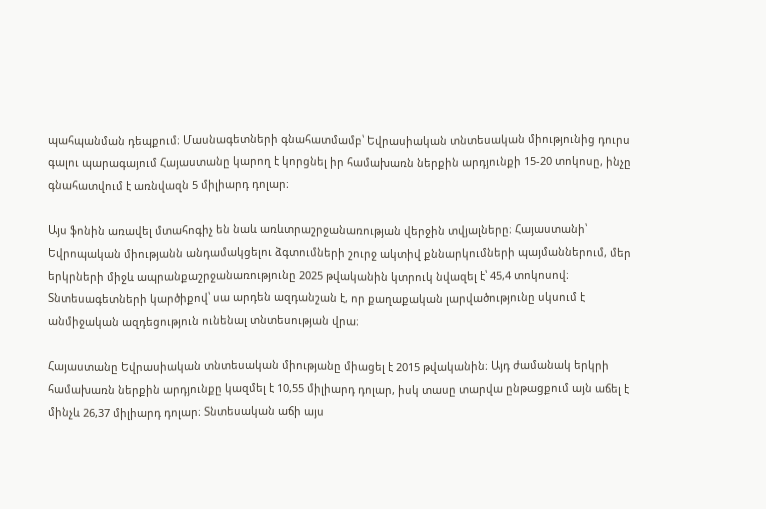պահպանման դեպքում։ Մասնագետների գնահատմամբ՝ Եվրասիական տնտեսական միությունից դուրս գալու պարագայում Հայաստանը կարող է կորցնել իր համախառն ներքին արդյունքի 15-20 տոկոսը, ինչը գնահատվում է առնվազն 5 միլիարդ դոլար։

Այս ֆոնին առավել մտահոգիչ են նաև առևտրաշրջանառության վերջին տվյալները։ Հայաստանի՝ Եվրոպական միությանն անդամակցելու ձգտումների շուրջ ակտիվ քննարկումների պայմաններում, մեր երկրների միջև ապրանքաշրջանառությունը 2025 թվականին կտրուկ նվազել է՝ 45,4 տոկոսով։ Տնտեսագետների կարծիքով՝ սա արդեն ազդանշան է, որ քաղաքական լարվածությունը սկսում է անմիջական ազդեցություն ունենալ տնտեսության վրա։

Հայաստանը Եվրասիական տնտեսական միությանը միացել է 2015 թվականին։ Այդ ժամանակ երկրի համախառն ներքին արդյունքը կազմել է 10,55 միլիարդ դոլար, իսկ տասը տարվա ընթացքում այն աճել է մինչև 26,37 միլիարդ դոլար։ Տնտեսական աճի այս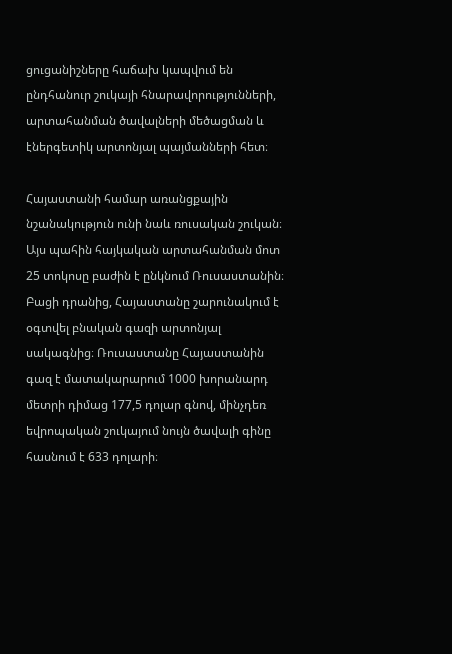ցուցանիշները հաճախ կապվում են ընդհանուր շուկայի հնարավորությունների, արտահանման ծավալների մեծացման և էներգետիկ արտոնյալ պայմանների հետ։

Հայաստանի համար առանցքային նշանակություն ունի նաև ռուսական շուկան։ Այս պահին հայկական արտահանման մոտ 25 տոկոսը բաժին է ընկնում Ռուսաստանին։ Բացի դրանից, Հայաստանը շարունակում է օգտվել բնական գազի արտոնյալ սակագնից։ Ռուսաստանը Հայաստանին գազ է մատակարարում 1000 խորանարդ մետրի դիմաց 177,5 դոլար գնով, մինչդեռ եվրոպական շուկայում նույն ծավալի գինը հասնում է 633 դոլարի։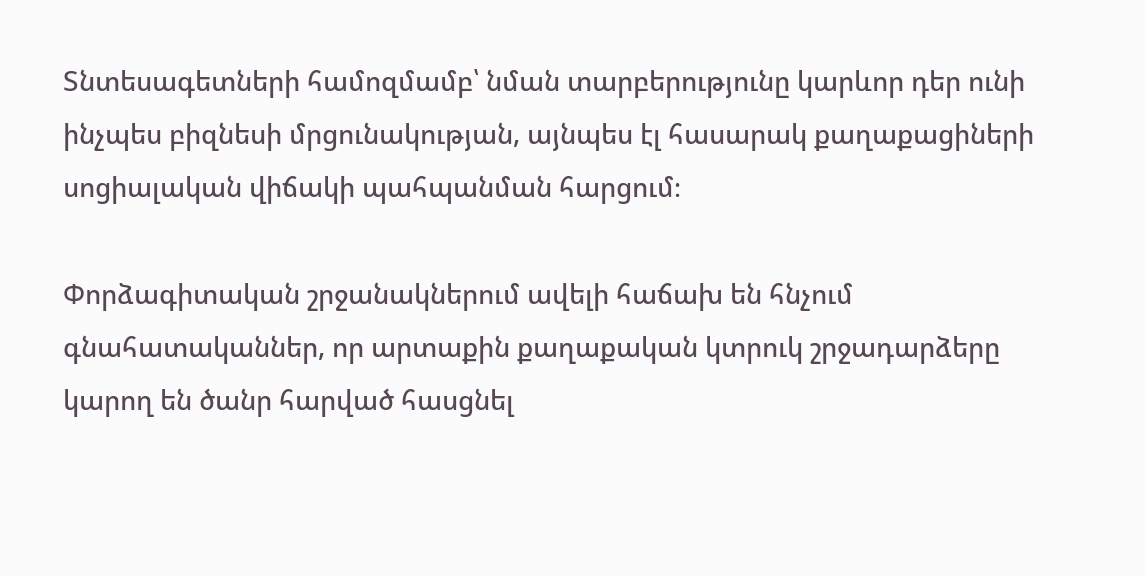Տնտեսագետների համոզմամբ՝ նման տարբերությունը կարևոր դեր ունի ինչպես բիզնեսի մրցունակության, այնպես էլ հասարակ քաղաքացիների սոցիալական վիճակի պահպանման հարցում։

Փորձագիտական շրջանակներում ավելի հաճախ են հնչում գնահատականներ, որ արտաքին քաղաքական կտրուկ շրջադարձերը կարող են ծանր հարված հասցնել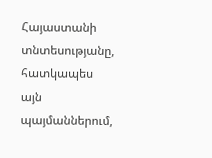Հայաստանի տնտեսությանը, հատկապես այն պայմաններում,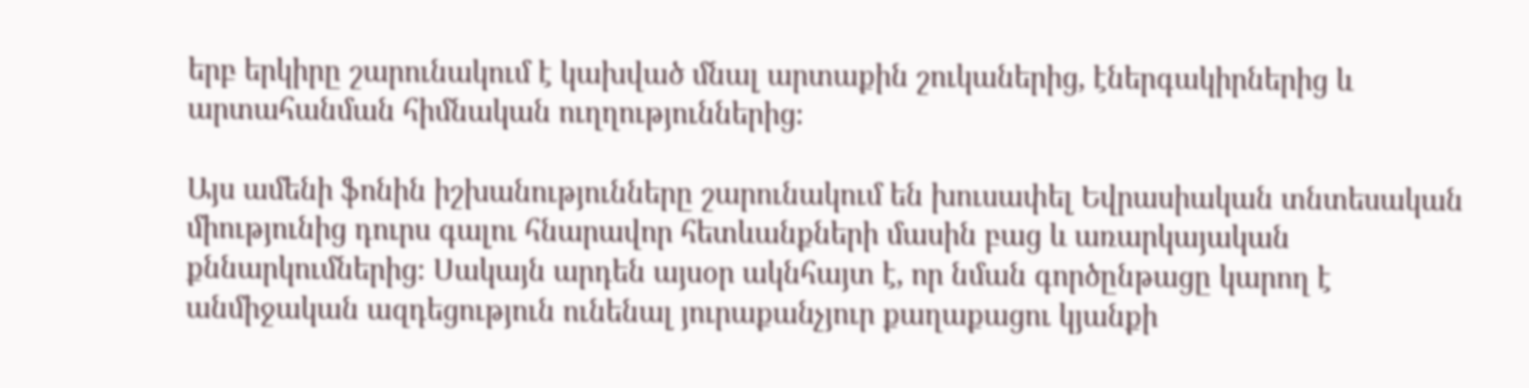երբ երկիրը շարունակում է կախված մնալ արտաքին շուկաներից, էներգակիրներից և արտահանման հիմնական ուղղություններից։

Այս ամենի ֆոնին իշխանությունները շարունակում են խուսափել Եվրասիական տնտեսական միությունից դուրս գալու հնարավոր հետևանքների մասին բաց և առարկայական քննարկումներից։ Սակայն արդեն այսօր ակնհայտ է, որ նման գործընթացը կարող է անմիջական ազդեցություն ունենալ յուրաքանչյուր քաղաքացու կյանքի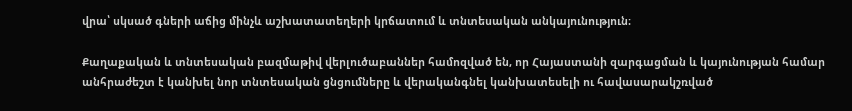վրա՝ սկսած գների աճից մինչև աշխատատեղերի կրճատում և տնտեսական անկայունություն։

Քաղաքական և տնտեսական բազմաթիվ վերլուծաբաններ համոզված են, որ Հայաստանի զարգացման և կայունության համար անհրաժեշտ է կանխել նոր տնտեսական ցնցումները և վերականգնել կանխատեսելի ու հավասարակշռված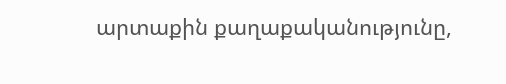արտաքին քաղաքականությունը,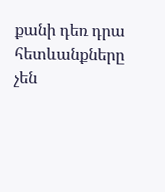քանի դեռ դրա հետևանքները չեն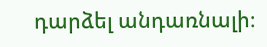դարձել անդառնալի։